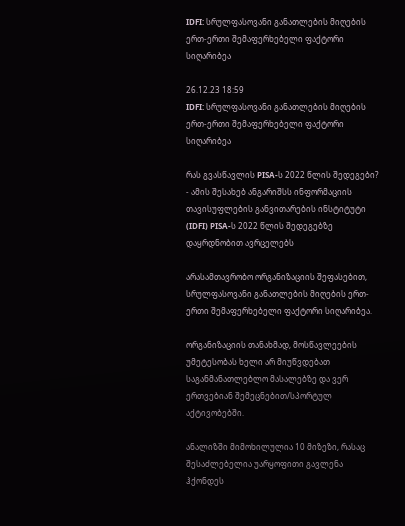IDFI: სრულფასოვანი განათლების მიღების ერთ-ერთი შემაფერხებელი ფაქტორი სიღარიბეა

26.12.23 18:59
IDFI: სრულფასოვანი განათლების მიღების ერთ-ერთი შემაფერხებელი ფაქტორი სიღარიბეა

რას გვასწავლის PISA-ს 2022 წლის შედეგები? - ამის შესახებ ანგარიშსს ინფორმაციის თავისუფლების განვითარების ინსტიტუტი (IDFI) PISA-ს 2022 წლის შედეგებზე დაყრდნობით ავრცელებს

არასამთავრობო ორგანიზაციის შეფასებით, სრულფასოვანი განათლების მიღების ერთ-ერთი შემაფერხებელი ფაქტორი სიღარიბეა.

ორგანიზაციის თანახმად, მოსწავლეების უმეტესობას ხელი არ მიუწვდებათ საგანმანათლებლო მასალებზე და ვერ ერთვებიან შემეცნებით/სპორტულ აქტივობებში.

ანალიზში მიმოხილულია 10 მიზეზი, რასაც შესაძლებელია უარყოფითი გავლენა ჰქონდეს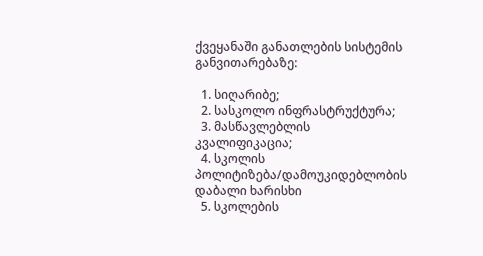ქვეყანაში განათლების სისტემის განვითარებაზე:

  1. სიღარიბე;
  2. სასკოლო ინფრასტრუქტურა;
  3. მასწავლებლის კვალიფიკაცია;
  4. სკოლის პოლიტიზება/დამოუკიდებლობის დაბალი ხარისხი
  5. სკოლების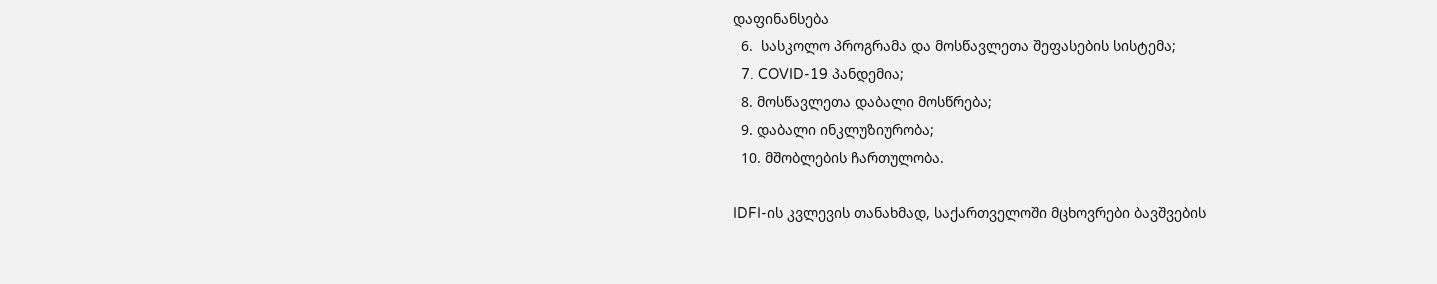დაფინანსება
  6.  სასკოლო პროგრამა და მოსწავლეთა შეფასების სისტემა;
  7. COVID-19 პანდემია;
  8. მოსწავლეთა დაბალი მოსწრება;
  9. დაბალი ინკლუზიურობა;
  10. მშობლების ჩართულობა.

IDFI-ის კვლევის თანახმად, საქართველოში მცხოვრები ბავშვების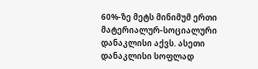60%-ზე მეტს მინიმუმ ერთი მატერიალურ-სოციალური დანაკლისი აქვს. ასეთი დანაკლისი სოფლად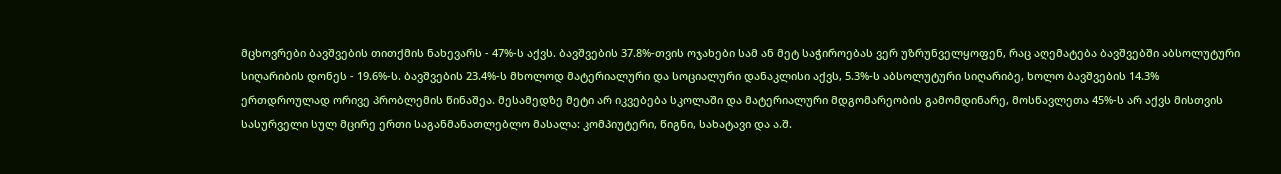მცხოვრები ბავშვების თითქმის ნახევარს - 47%-ს აქვს. ბავშვების 37.8%-თვის ოჯახები სამ ან მეტ საჭიროებას ვერ უზრუნველყოფენ, რაც აღემატება ბავშვებში აბსოლუტური სიღარიბის დონეს - 19.6%-ს. ბავშვების 23.4%-ს მხოლოდ მატერიალური და სოციალური დანაკლისი აქვს, 5.3%-ს აბსოლუტური სიღარიბე, ხოლო ბავშვების 14.3% ერთდროულად ორივე პრობლემის წინაშეა. მესამედზე მეტი არ იკვებება სკოლაში და მატერიალური მდგომარეობის გამომდინარე, მოსწავლეთა 45%-ს არ აქვს მისთვის სასურველი სულ მცირე ერთი საგანმანათლებლო მასალა: კომპიუტერი, წიგნი, სახატავი და ა.შ.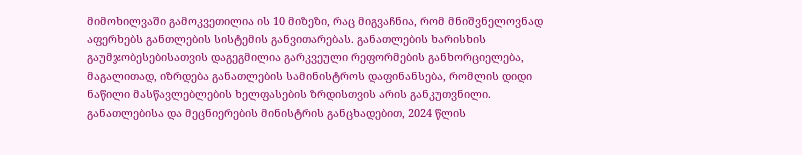მიმოხილვაში გამოკვეთილია ის 10 მიზეზი, რაც მიგვაჩნია, რომ მნიშვნელოვნად აფერხებს განთლების სისტემის განვითარებას. განათლების ხარისხის გაუმჯობესებისათვის დაგეგმილია გარკვეული რეფორმების განხორციელება, მაგალითად, იზრდება განათლების სამინისტროს დაფინანსება, რომლის დიდი ნაწილი მასწავლებლების ხელფასების ზრდისთვის არის განკუთვნილი. განათლებისა და მეცნიერების მინისტრის განცხადებით, 2024 წლის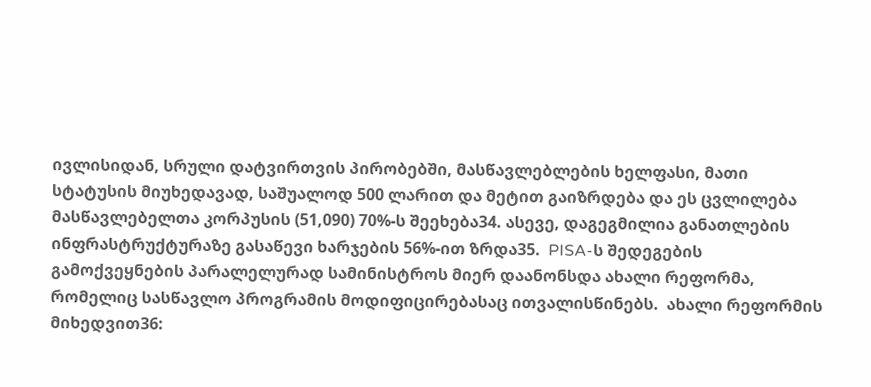ივლისიდან, სრული დატვირთვის პირობებში, მასწავლებლების ხელფასი, მათი სტატუსის მიუხედავად, საშუალოდ 500 ლარით და მეტით გაიზრდება და ეს ცვლილება მასწავლებელთა კორპუსის (51,090) 70%-ს შეეხება34. ასევე, დაგეგმილია განათლების ინფრასტრუქტურაზე გასაწევი ხარჯების 56%-ით ზრდა35.  PISA-ს შედეგების გამოქვეყნების პარალელურად სამინისტროს მიერ დაანონსდა ახალი რეფორმა, რომელიც სასწავლო პროგრამის მოდიფიცირებასაც ითვალისწინებს.  ახალი რეფორმის მიხედვით36: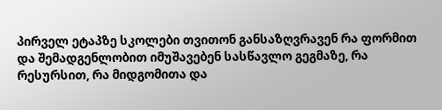პირველ ეტაპზე სკოლები თვითონ განსაზღვრავენ რა ფორმით და შემადგენლობით იმუშავებენ სასწავლო გეგმაზე, რა რესურსით, რა მიდგომითა და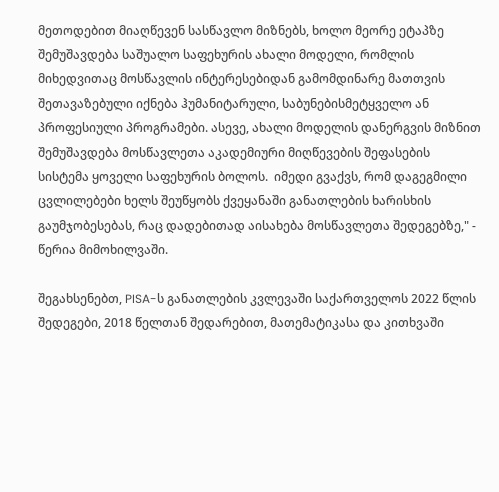მეთოდებით მიაღწევენ სასწავლო მიზნებს, ხოლო მეორე ეტაპზე შემუშავდება საშუალო საფეხურის ახალი მოდელი, რომლის მიხედვითაც მოსწავლის ინტერესებიდან გამომდინარე მათთვის შეთავაზებული იქნება ჰუმანიტარული, საბუნებისმეტყველო ან პროფესიული პროგრამები. ასევე, ახალი მოდელის დანერგვის მიზნით შემუშავდება მოსწავლეთა აკადემიური მიღწევების შეფასების სისტემა ყოველი საფეხურის ბოლოს.  იმედი გვაქვს, რომ დაგეგმილი ცვლილებები ხელს შეუწყობს ქვეყანაში განათლების ხარისხის გაუმჯობესებას, რაც დადებითად აისახება მოსწავლეთა შედეგებზე," - წერია მიმოხილვაში.

შეგახსენებთ, PISA-ს განათლების კვლევაში საქართველოს 2022 წლის შედეგები, 2018 წელთან შედარებით, მათემატიკასა და კითხვაში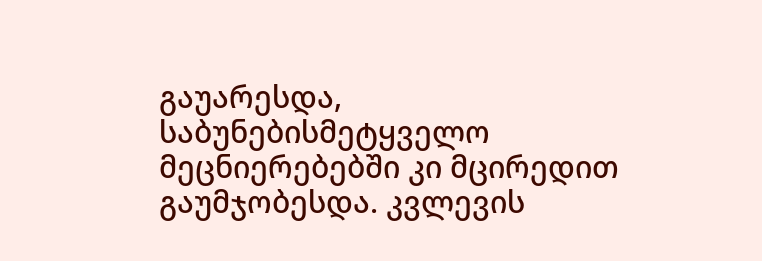გაუარესდა, საბუნებისმეტყველო მეცნიერებებში კი მცირედით გაუმჯობესდა. კვლევის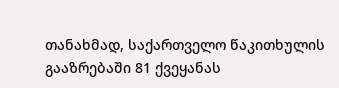თანახმად, საქართველო წაკითხულის გააზრებაში 81 ქვეყანას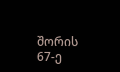შორის 67-ე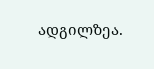ადგილზეა.